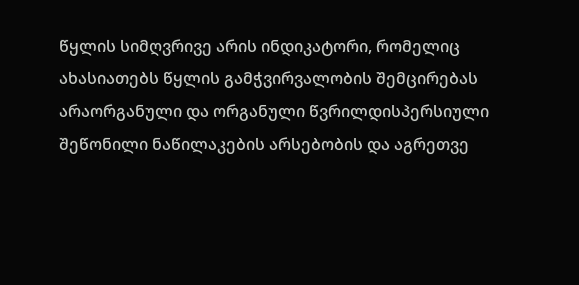წყლის სიმღვრივე არის ინდიკატორი, რომელიც ახასიათებს წყლის გამჭვირვალობის შემცირებას არაორგანული და ორგანული წვრილდისპერსიული შეწონილი ნაწილაკების არსებობის და აგრეთვე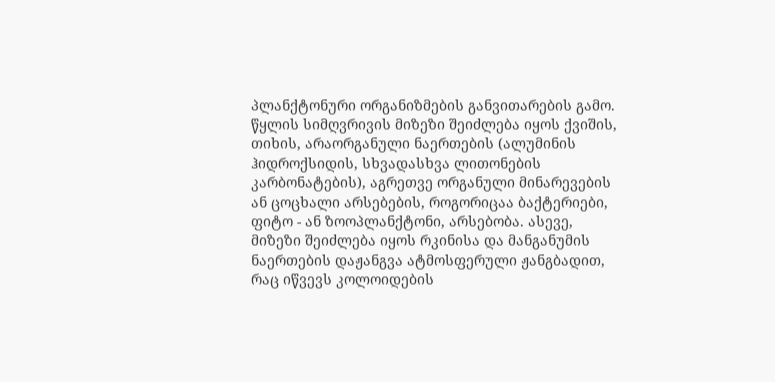პლანქტონური ორგანიზმების განვითარების გამო. წყლის სიმღვრივის მიზეზი შეიძლება იყოს ქვიშის, თიხის, არაორგანული ნაერთების (ალუმინის ჰიდროქსიდის, სხვადასხვა ლითონების კარბონატების), აგრეთვე ორგანული მინარევების ან ცოცხალი არსებების, როგორიცაა ბაქტერიები, ფიტო - ან ზოოპლანქტონი, არსებობა. ასევე, მიზეზი შეიძლება იყოს რკინისა და მანგანუმის ნაერთების დაჟანგვა ატმოსფერული ჟანგბადით, რაც იწვევს კოლოიდების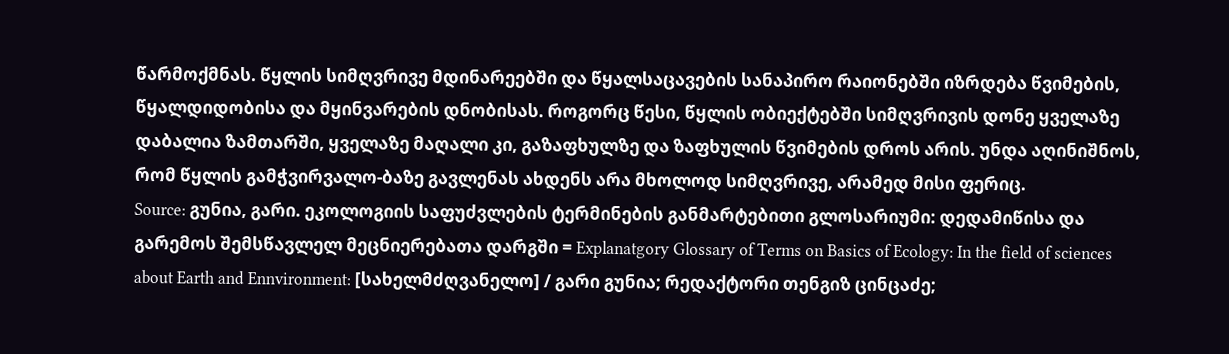წარმოქმნას. წყლის სიმღვრივე მდინარეებში და წყალსაცავების სანაპირო რაიონებში იზრდება წვიმების, წყალდიდობისა და მყინვარების დნობისას. როგორც წესი, წყლის ობიექტებში სიმღვრივის დონე ყველაზე დაბალია ზამთარში, ყველაზე მაღალი კი, გაზაფხულზე და ზაფხულის წვიმების დროს არის. უნდა აღინიშნოს, რომ წყლის გამჭვირვალო-ბაზე გავლენას ახდენს არა მხოლოდ სიმღვრივე, არამედ მისი ფერიც.
Source: გუნია, გარი. ეკოლოგიის საფუძვლების ტერმინების განმარტებითი გლოსარიუმი: დედამიწისა და გარემოს შემსწავლელ მეცნიერებათა დარგში = Explanatgory Glossary of Terms on Basics of Ecology: In the field of sciences about Earth and Ennvironment: [სახელმძღვანელო] / გარი გუნია; რედაქტორი თენგიზ ცინცაძე;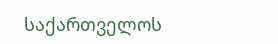საქართველოს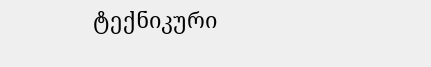ტექნიკური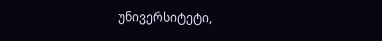უნივერსიტეტი,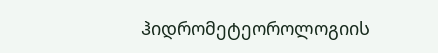ჰიდრომეტეოროლოგიის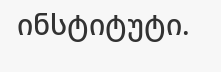ინსტიტუტი.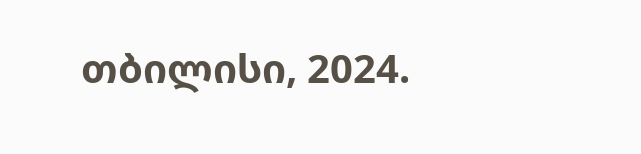თბილისი, 2024.